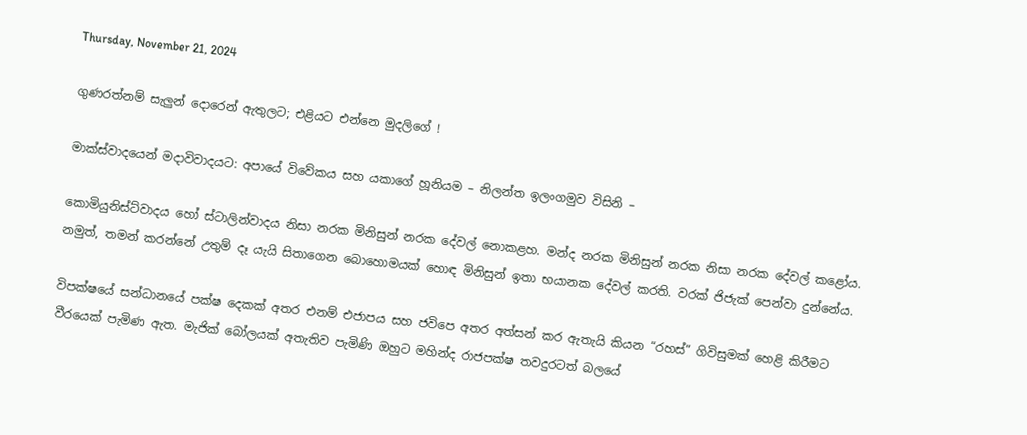Thursday, November 21, 2024

ගුණරත්නම් සැලුන් දොරෙන් ඇතුලට; එළියට එන්නෙ මුදලිගේ !

මාක්ස්වාදයෙන් මදාවිවාදයට: අපායේ විවේකය සහ යකාගේ හූනියම – නිලන්ත ඉලංගමුව විසිනි –

කොමියුනිස්ට්වාදය හෝ ස්ටාලින්වාදය නිසා නරක මිනිසුන් නරක දේවල් නොකළහ. මන්ද නරක මිනිසුන් නරක නිසා නරක දේවල් කළෝය. නමුත්, තමන් කරන්නේ උතුම් දෑ යැයි සිතාගෙන බොහොමයක් හොඳ මිනිසුන් ඉතා භයානක දේවල් කරති. වරක් ජිජැක් පෙන්වා දුන්නේය.

විපක්ෂයේ සන්ධානයේ පක්ෂ දෙකක් අතර එනම් එජාපය සහ ජවිපෙ අතර අත්සන් කර ඇතැයි කියන “රහස්” ගිවිසුමක් හෙළි කිරීමට වීරයෙක් පැමිණ ඇත. මැජික් බෝලයක් අතැතිව පැමිණි ඔහුට මහින්ද රාජපක්ෂ තවදුරටත් බලයේ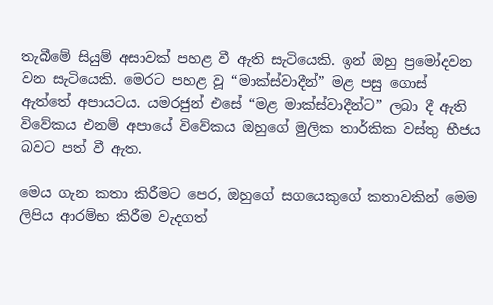තැබීමේ සියුම් අසාවක් පහළ වී ඇති සැටියෙකි. ඉන් ඔහු ප්‍රමෝදවන වන සැටියෙකි. මෙරට පහළ වූ “මාක්ස්වාදීන්” මළ පසු ගොස් ඇත්තේ අපායටය. යමරජුන් එසේ “මළ මාක්ස්වාදීන්ට” ලබා දී ඇති විවේකය එනම් අපායේ විවේකය ඔහුගේ මුලික තාර්කික වස්තු භීජය බවට පත් වී ඇත.

මෙය ගැන කතා කිරීමට පෙර, ඔහුගේ සගයෙකුගේ කතාවකින් මෙම ලිපිය ආරම්භ කිරීම වැදගත්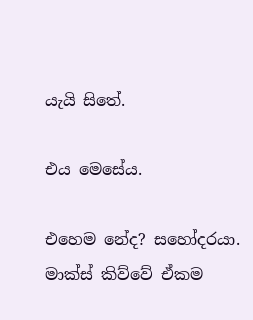යැයි සිතේ.

එය මෙසේය.

එහෙම නේද? සහෝදරයා. මාක්ස් කිව්වේ ඒකම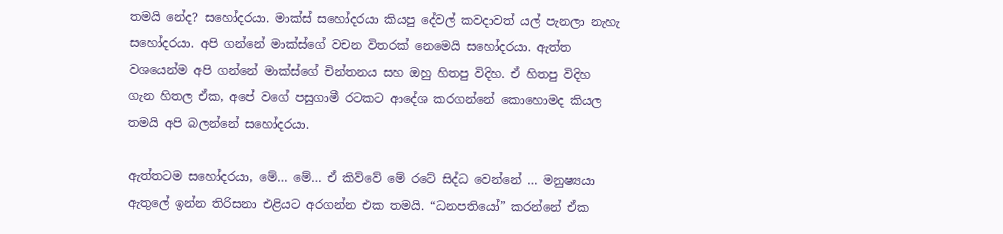තමයි නේද? සහෝදරයා. මාක්ස් සහෝදරයා කියපු දේවල් කවදාවත් යල් පැනලා නැහැ සහෝදරයා. අපි ගන්නේ මාක්ස්ගේ වචන විතරක් නෙමෙයි සහෝදරයා. ඇත්ත වශයෙන්ම අපි ගන්නේ මාක්ස්ගේ චින්තනය සහ ඔහු හිතපු විදිහ. ඒ හිතපු විදිහ ගැන හිතල ඒක, අපේ වගේ පසුගාමී රටකට ආදේශ කරගන්නේ කොහොමද කියල තමයි අපි බලන්නේ සහෝදරයා.

ඇත්තටම සහෝදරයා, මේ… මේ… ඒ කිව්වේ මේ රටේ සිද්ධ වෙන්නේ … මනුෂ්‍යයා ඇතුලේ ඉන්න තිරිසනා එළියට අරගන්න එක තමයි. “ධනපතියෝ” කරන්නේ ඒක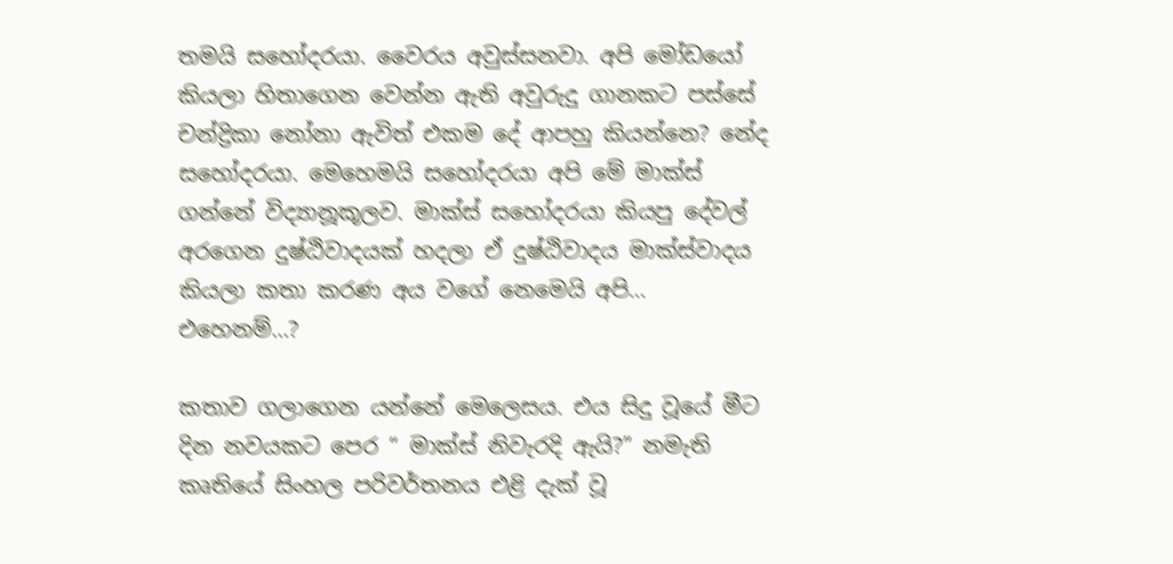තමයි සහෝදරයා. වෛරය අවුස්සනවා. අපි මෝඩයෝ කියලා හිතාගෙන වෙන්න ඇති අවුරුදු ගානකට පස්සේ චන්ද්‍රිකා නෝනා ඇවිත් එකම දේ ආපහු කියන්නෙ? නේද සහෝදරයා. මෙහෙමයි සහෝදරයා අපි මේ මාක්ස් ගන්නේ විද්‍යානූකූලව. මාක්ස් සහෝදරයා කියපු දේවල් අරගෙන දුෂ්ඨිවාදයක් හදලා ඒ දුෂ්ඨිවාදය මාක්ස්වාදය කියලා කතා කරණ අය වගේ නෙමෙයි අපි… එහෙනම්…?

කතාව ගලාගෙන යන්නේ මෙලෙසය. එය සිදු වූයේ මීට දින නවයකට පෙර “ මාක්ස් නිවැරදි ඇයි?” නමැති කෘතියේ සිංහල පරිවර්තනය එළි දැක් වූ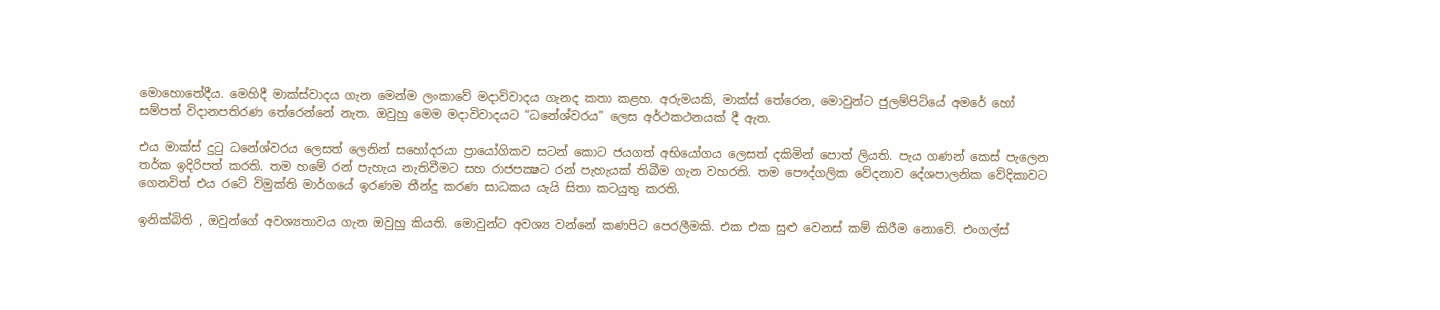මොහොතේදීය. මෙහිදී මාක්ස්වාදය ගැන මෙන්ම ලංකාවේ මදාවිවාදය ගැනද කතා කළහ. අරුමයකි, මාක්ස් තේරෙන, මොවුන්ට ජුලම්පිටියේ අමරේ හෝ සම්පත් විදානපතිරණ තේරෙන්නේ නැත. ඔවුහු මෙම මදාවිවාදයට “ධනේශ්වරය” ලෙස අර්ථකථනයක් දී ඇත.

එය මාක්ස් දුටු ධනේශ්වරය ලෙසත් ලෙනින් සහෝදරයා ප්‍රායෝගිකව සටන් කොට ජයගත් අභියෝගය ලෙසත් දකිමින් පොත් ලියති. පැය ගණන් කෙස් පැලෙන තර්ක ඉදිරිපත් කරති. තම හමේ රන් පැහැය නැතිවීමට සහ රාජපක්‍ෂට රන් පැහැයක් තිබීම ගැන වහරති. තම පෞද්ගලික වේදනාව දේශපාලනික වේදිකාවට ගෙනවිත් එය රටේ විමුක්ති මාර්ගයේ ඉරණම තීන්දු කරණ සාධකය යැයි සිතා කටයුතු කරති.

ඉනික්බිති , ඔවුන්ගේ අවශ්‍යතාවය ගැන ඔවුහු කියති. මොවුන්ට අවශ්‍ය වන්නේ කණපිට පෙරලීමකි. එක එක සුළු වෙනස් කම් කිරීම නොවේ. එංගල්ස්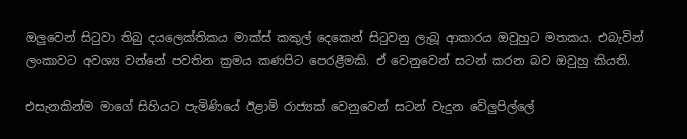ඔලුවෙන් සිටුවා තිබු දයලෙක්තිකය මාක්ස් කකුල් දෙකෙන් සිටුවනු ලැබූ ආකාරය ඔවුහුට මතකය. එබැවින් ලංකාවට අවශ්‍ය වන්නේ පවතින ක්‍රමය කණපිට පෙරළීමකි. ඒ වෙනුවෙන් සටන් කරන බව ඔවුහු කියති.

එසැනකින්ම මාගේ සිහියට පැමිණියේ ඊළාම් රාජ්‍යක් වෙනුවෙන් සටන් වැදුන වේලුපිල්ලේ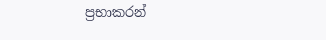ප්‍රභාකරන්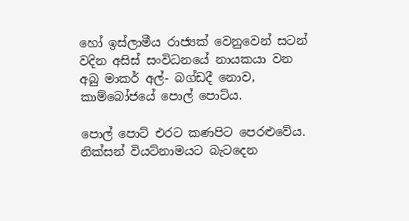හෝ ඉස්ලාමීය රාජ්‍යක් වෙනුවෙන් සටන් වදින අසිස් සංවිධනයේ නායකයා වන අබු මාකර් අල්- බග්ඩදී නොව, කාම්බෝජයේ පොල් පොට්ය.

පොල් පොට් එරට කණපිට පෙරළුවේය. නික්සන් වියට්නාමයට බැටදෙන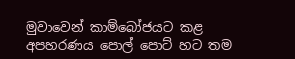මුවාවෙන් කාම්බෝජයට කළ අපහරණය පොල් පොට් හට තම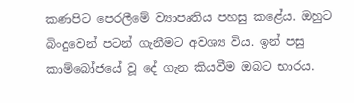කණපිට පෙරලීමේ ව්‍යාපෘතිය පහසු කළේය. ඔහුට බිංදුවෙන් පටන් ගැනීමට අවශ්‍ය විය. ඉන් පසු කාම්බෝජයේ වූ දේ ගැන කියවීම ඔබට භාරය.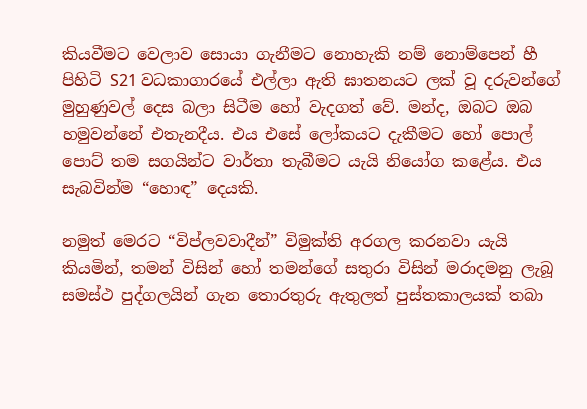කියවීමට වෙලාව සොයා ගැනීමට නොහැකි නම් නොම්පෙන් හී පිහිටි S21 වධකාගාරයේ එල්ලා ඇති ඝාතනයට ලක් වූ දරුවන්ගේ මුහුණුවල් දෙස බලා සිටීම හෝ වැදගත් වේ. මන්ද, ඔබට ඔබ හමුවන්නේ එතැනදීය. එය එසේ ලෝකයට දැකීමට හෝ පොල් පොට් තම සගයින්ට වාර්තා තැබීමට යැයි නියෝග කළේය. එය සැබවින්ම “හොඳ” දෙයකි.

නමුත් මෙරට “විප්ලවවාදීන්” විමුක්ති අරගල කරනවා යැයි කියමින්, තමන් විසින් හෝ තමන්ගේ සතුරා විසින් මරාදමනු ලැබූ සමස්ථ පුද්ගලයින් ගැන තොරතුරු ඇතුලත් පුස්තකාලයක් තබා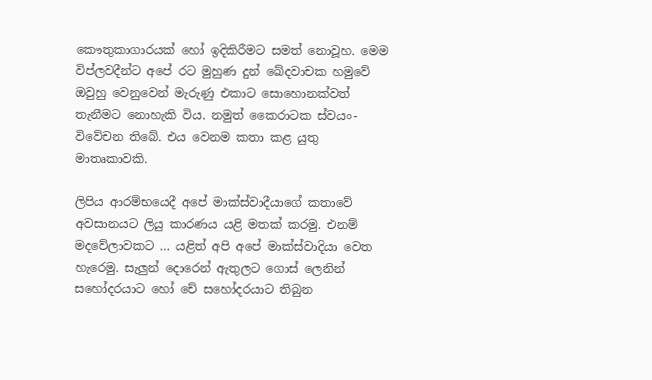කෞතුකාගාරයක් හෝ ඉදිකිරීමට සමත් නොවූහ. මෙම විප්ලවදීන්ට අපේ රට මුහුණ දුන් ඛේදවාචක හමුවේ ඔවුහු වෙනුවෙන් මැරුණු එකාට සොහොනක්වත් තැනීමට නොහැකි විය. නමුත් කෛරාටක ස්වයං-විවේචන තිබේ. එය වෙනම කතා කළ යුතු මාතෘකාවකි.

ලිපිය ආරම්භයෙදී අපේ මාක්ස්වාදීයාගේ කතාවේ අවසානයට ලියු කාරණය යළි මතක් කරමු. එනම් මදවේලාවකට … යළිත් අපි අපේ මාක්ස්වාදියා වෙත හැරෙමු. සැලුන් දොරෙන් ඇතුලට ගොස් ලෙනින් සහෝදරයාට හෝ චේ සහෝදරයාට තිබුන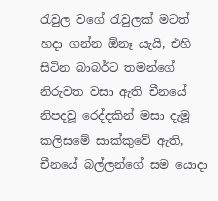රැවුල වගේ රැවුලක් මටත් හදා ගන්න ඕනෑ යැයි, එහි සිටින බාබර්ට තමන්ගේ නිරුවත වසා ඇති චීනයේ නිපදවූ රෙද්දකින් මසා දැමූ කලිසමේ සාක්කුවේ ඇති, චීනයේ බල්ලන්ගේ සම යොදා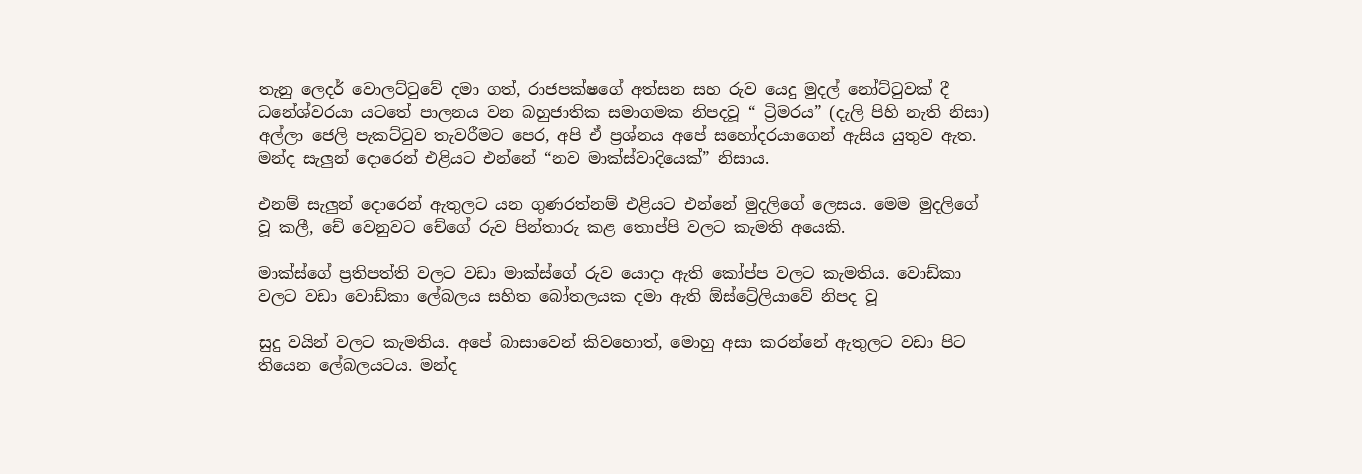තැනු ලෙදර් වොලට්ටුවේ දමා ගත්, රාජපක්ෂගේ අත්සන සහ රුව යෙදු මුදල් නෝට්ටුවක් දී ධනේශ්වරයා යටතේ පාලනය වන බහුජාතික සමාගමක නිපදවූ “ ට්‍රිමරය” (දැලි පිහි නැති නිසා) අල්ලා ජෙලි පැකට්ටුව තැවරීමට පෙර, අපි ඒ ප්‍රශ්නය අපේ සහෝදරයාගෙන් ඇසිය යුතුව ඇත. මන්ද සැලුන් දොරෙන් එළියට එන්නේ “නව මාක්ස්වාදියෙක්” නිසාය.

එනම් සැලුන් දොරෙන් ඇතුලට යන ගුණරත්නම් එළියට එන්නේ මුදලිගේ ලෙසය. මෙම මුදලිගේ වූ කලී, චේ වෙනුවට චේගේ රුව පින්තාරු කළ තොප්පි වලට කැමති අයෙකි.

මාක්ස්ගේ ප්‍රතිපත්ති වලට වඩා මාක්ස්ගේ රුව යොදා ඇති කෝප්ප වලට කැමතිය. වොඩ්කා වලට වඩා වොඩ්කා ලේබලය සහිත බෝතලයක දමා ඇති ඕස්ට්‍රේලියාවේ නිපද වූ

සුදු වයින් වලට කැමතිය. අපේ බාසාවෙන් කිවහොත්, මොහු අසා කරන්නේ ඇතුලට වඩා පිට තියෙන ලේබලයටය. මන්ද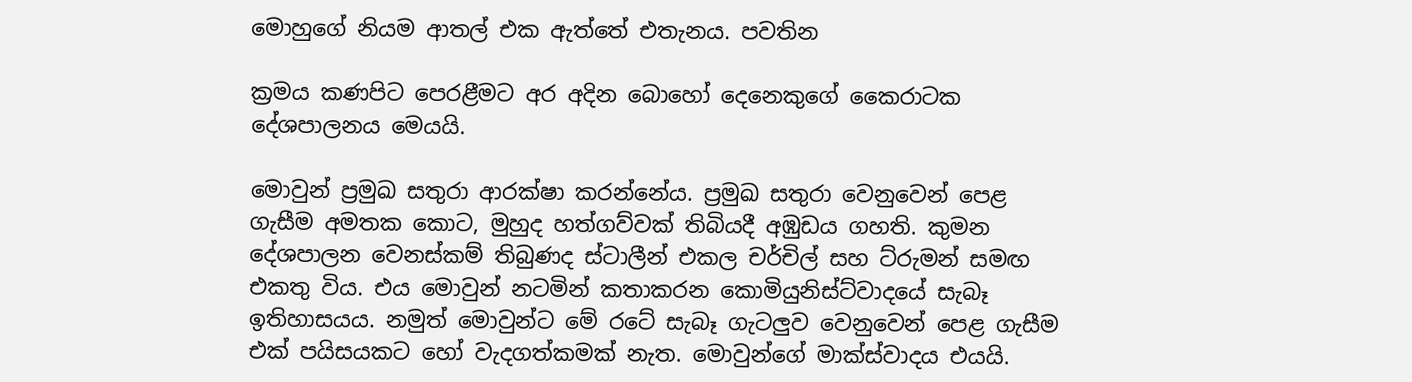මොහුගේ නියම ආතල් එක ඇත්තේ එතැනය. පවතින

ක්‍රමය කණපිට පෙරළීමට අර අදින බොහෝ දෙනෙකුගේ කෛරාටක දේශපාලනය මෙයයි.

මොවුන් ප්‍රමුඛ සතුරා ආරක්ෂා කරන්නේය. ප්‍රමුඛ සතුරා වෙනුවෙන් පෙළ ගැසීම අමතක කොට, මුහුද හත්ගව්වක් තිබියදී අඹුඩය ගහති. කුමන දේශපාලන වෙනස්කම් තිබුණද ස්ටාලීන් එකල චර්චිල් සහ ට්රුමන් සමඟ එකතු විය. එය මොවුන් නටමින් කතාකරන කොමියුනිස්ට්වාදයේ සැබෑ ඉතිහාසයය. නමුත් මොවුන්ට මේ රටේ සැබෑ ගැටලුව වෙනුවෙන් පෙළ ගැසීම එක් පයිසයකට හෝ වැදගත්කමක් නැත. මොවුන්ගේ මාක්ස්වාදය එයයි.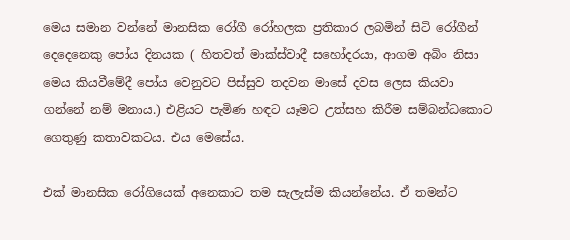මෙය සමාන වන්නේ මානසික රෝගී රෝහලක ප්‍රතිකාර ලබමින් සිටි රෝගීන් දෙදෙනෙකු පෝය දිනයක ( හිතවත් මාක්ස්වාදී සහෝදරයා, ආගම අබිං නිසා මෙය කියවීමේදී පෝය වෙනුවට පිස්සුව තදවන මාසේ දවස ලෙස කියවා ගන්නේ නම් මනාය.) එළියට පැමිණ හඳට යෑමට උත්සහ කිරීම සම්බන්ධකොට ගෙතුණු කතාවකටය. එය මෙසේය.

එක් මානසික රෝගියෙක් අනෙකාට තම සැලැස්ම කියන්නේය. ඒ තමන්ට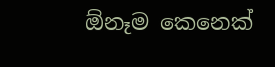ඕනෑම කෙනෙක්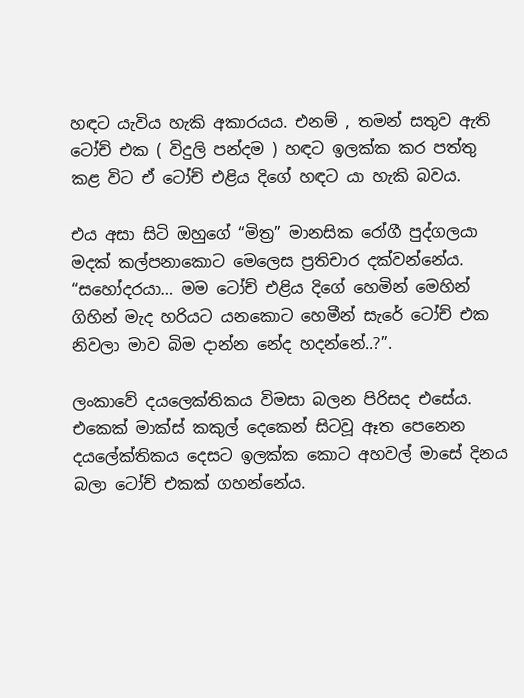හඳට යැවිය හැකි අකාරයය. එනම් , තමන් සතුව ඇති ටෝච් එක ( විදුලි පන්දම ) හඳට ඉලක්ක කර පත්තු කළ විට ඒ ටෝච් එළිය දිගේ හඳට යා හැකි බවය.

එය අසා සිටි ඔහුගේ “මිත්‍ර” මානසික රෝගී පුද්ගලයා මදක් කල්පනාකොට මෙලෙස ප්‍රතිචාර දක්වන්නේය. “සහෝදරයා… මම ටෝච් එළිය දිගේ හෙමින් මෙහින් ගිහින් මැද හරියට යනකොට හෙමීන් සැරේ ටෝච් එක නිවලා මාව බිම දාන්න නේද හදන්නේ..?”.

ලංකාවේ දයලෙක්තිකය විමසා බලන පිරිසද එසේය. එකෙක් මාක්ස් කකුල් දෙකෙන් සිටවූ ඈත පෙනෙන දයලේක්තිකය දෙසට ඉලක්ක කොට අහවල් මාසේ දිනය බලා ටෝච් එකක් ගහන්නේය.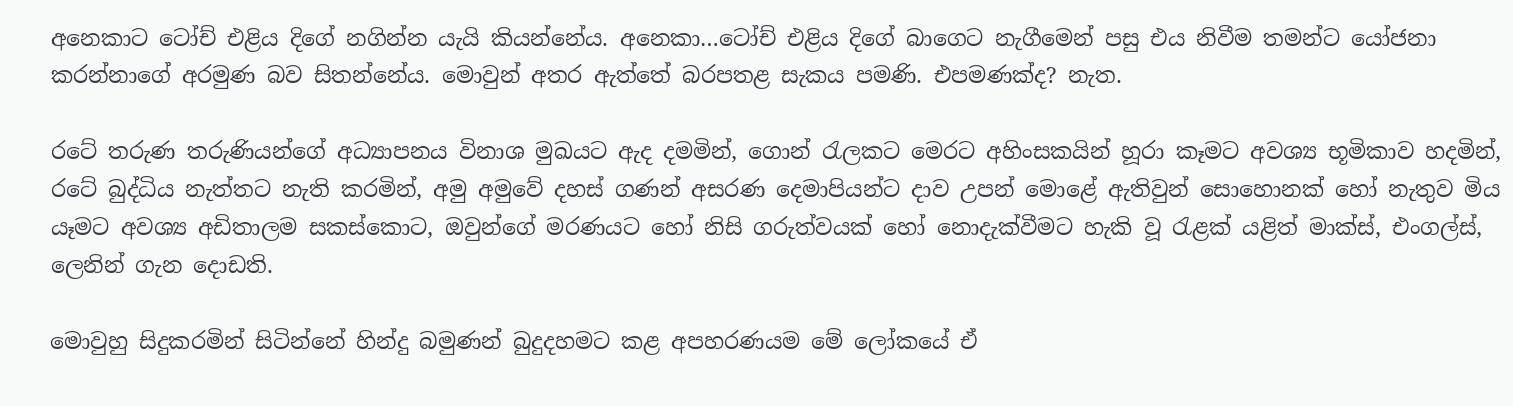අනෙකාට ටෝච් එළිය දිගේ නගින්න යැයි කියන්නේය. අනෙකා…ටෝච් එළිය දිගේ බාගෙට නැගීමෙන් පසු එය නිවීම තමන්ට යෝජනා කරන්නාගේ අරමුණ බව සිතන්නේය. මොවුන් අතර ඇත්තේ බරපතළ සැකය පමණි. එපමණක්ද? නැත.

රටේ තරුණ තරුණියන්ගේ අධ්‍යාපනය විනාශ මුඛයට ඇද දමමින්, ගොන් රැලකට මෙරට අහිංසකයින් හූරා කෑමට අවශ්‍ය භූමිකාව හදමින්, රටේ බුද්ධිය නැත්තට නැති කරමින්, අමු අමුවේ දහස් ගණන් අසරණ දෙමාපියන්ට දාව උපන් මොළේ ඇතිවුන් සොහොනක් හෝ නැතුව මිය යෑමට අවශ්‍ය අඩිතාලම සකස්කොට, ඔවුන්ගේ මරණයට හෝ නිසි ගරුත්වයක් හෝ නොදැක්වීමට හැකි වූ රැළක් යළිත් මාක්ස්, එංගල්ස්, ලෙනින් ගැන දොඩති.

මොවුහු සිදුකරමින් සිටින්නේ හින්දු බමුණන් බුදුදහමට කළ අපහරණයම මේ ලෝකයේ ඒ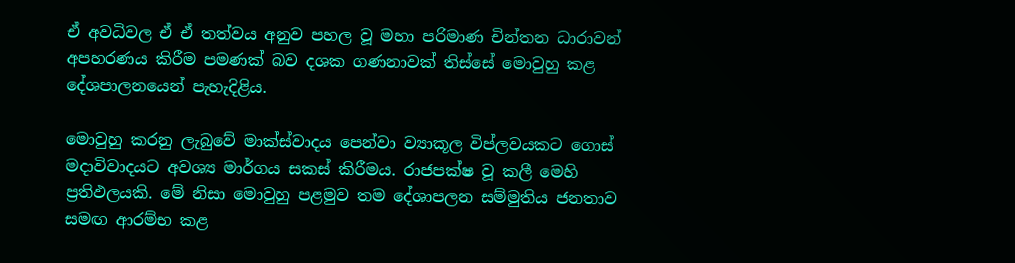ඒ අවධිවල ඒ ඒ තත්වය අනුව පහල වූ මහා පරිමාණ චින්තන ධාරාවන් අපහරණය කිරීම පමණක් බව දශක ගණනාවක් තිස්සේ මොවුහු කළ දේශපාලනයෙන් පැහැදිළිය.

මොවුහු කරනු ලැබුවේ මාක්ස්වාදය පෙන්වා ව්‍යාකූල විප්ලවයකට ගොස් මදාවිවාදයට අවශ්‍ය මාර්ගය සකස් කිරීමය. රාජපක්ෂ වූ කලී මෙහි ප්‍රතිඵලයකි. මේ නිසා මොවුහු පළමුව තම දේශාපලන සම්මුතිය ජනතාව සමඟ ආරම්භ කළ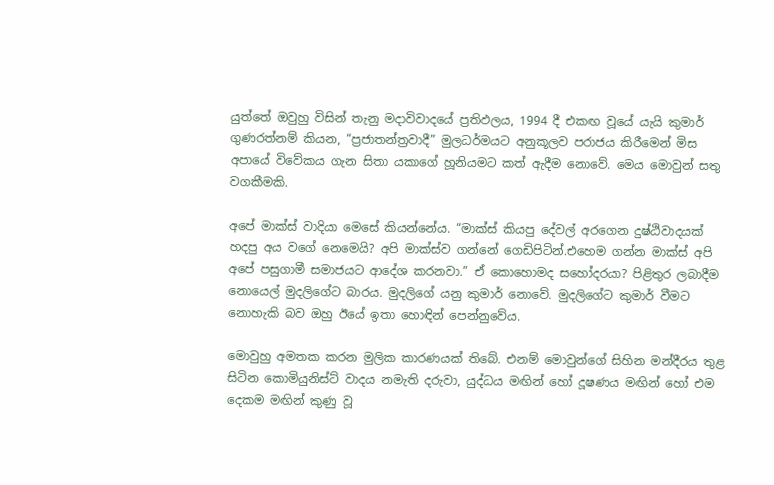යුත්තේ ඔවුහු විසින් තැනු මදාවිවාදයේ ප්‍රතිඵලය, 1994 දී එකඟ වූයේ යැයි කුමාර් ගුණරත්නම් කියන, “ප්‍රජාතන්ත්‍රවාදී” මුලධර්මයට අනුකූලව පරාජය කිරීමෙන් මිස අපායේ විවේකය ගැන සිතා යකාගේ හූනියමට කත් ඇදීම නොවේ. මෙය මොවුන් සතු වගකීමකි.

අපේ මාක්ස් වාදියා මෙසේ කියන්නේය. “මාක්ස් කියපු දේවල් අරගෙන දුෂ්ඨිවාදයක් හදපු අය වගේ නෙමෙයි? අපි මාක්ස්ව ගන්නේ ගෙඩිපිටින්.එහෙම ගන්න මාක්ස් අපි අපේ පසුගාමී සමාජයට ආදේශ කරනවා.” ඒ කොහොමද සහෝදරයා? පිළිතුර ලබාදීම නොයෙල් මුදලිගේට බාරය. මුදලිගේ යනු කුමාර් නොවේ. මුදලිගේට කුමාර් වීමට නොහැකි බව ඔහු ඊයේ ඉතා හොඳින් පෙන්නුවේය.

මොවුහු අමතක කරන මුලික කාරණයක් තිබේ. එනම් මොවුන්ගේ සිහින මන්දීරය තුළ සිටින කොමියුනිස්ට් වාදය නමැති දරුවා, යුද්ධය මඟින් හෝ දූෂණය මඟින් හෝ එම දෙකම මඟින් කුණු වූ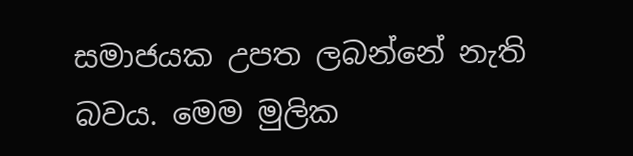සමාජයක උපත ලබන්නේ නැති බවය. මෙම මුලික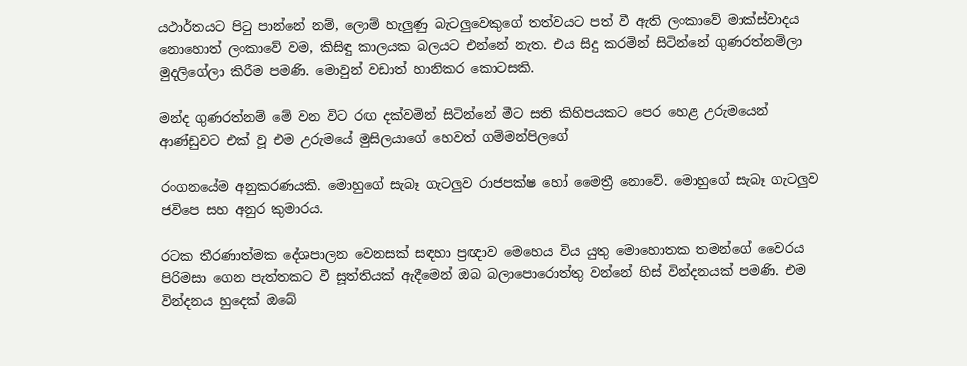යථාර්තයට පිටු පාන්නේ නම්, ලොම් හැලුණු බැටලුවෙකුගේ තත්වයට පත් වී ඇති ලංකාවේ මාක්ස්වාදය නොහොත් ලංකාවේ වම, කිසිඳු කාලයක බලයට එන්නේ නැත. එය සිදු කරමින් සිටින්නේ ගුණරත්නම්ලා මුදලිගේලා කිරීම පමණි. මොවුන් වඩාත් හානිකර කොටසකි.

මන්ද ගුණරත්නම් මේ වන විට රඟ දක්වමින් සිටින්නේ මීට සති කිහිපයකට පෙර හෙළ උරුමයෙන් ආණ්ඩුවට එක් වූ එම උරුමයේ මුසිලයාගේ හෙවත් ගම්මන්පිලගේ

රංගනයේම අනුකරණයකි. මොහුගේ සැබෑ ගැටලුව රාජපක්ෂ හෝ මෛත්‍රී නොවේ. මොහුගේ සැබෑ ගැටලුව ජවිපෙ සහ අනුර කුමාරය.

රටක තීරණාත්මක දේශපාලන වෙනසක් සඳහා ප්‍රඥාව මෙහෙය විය යුතු මොහොතක තමන්ගේ වෛරය පිරිමසා ගෙන පැත්තකට වී සූත්තියක් ඇදීමෙන් ඔබ බලාපොරොත්තු වන්නේ හිස් වින්දනයක් පමණි. එම වින්දනය හුදෙක් ඔබේ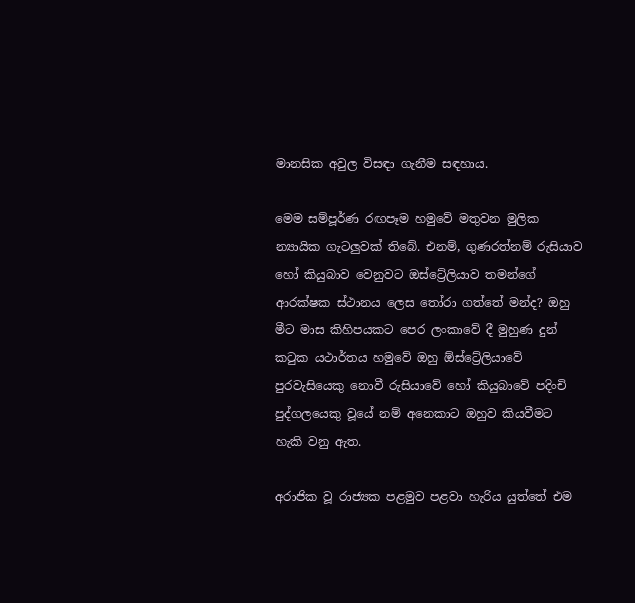මානසික අවුල විසඳා ගැනීම සඳහාය.

මෙම සම්පූර්ණ රඟපෑම හමුවේ මතුවන මුලික න්‍යායික ගැටලුවක් තිබේ. එනම්, ගුණරත්නම් රුසියාව හෝ කියුබාව වෙනුවට ඔස්ට්‍රේලියාව තමන්ගේ ආරක්ෂක ස්ථානය ලෙස තෝරා ගත්තේ මන්ද? ඔහු මීට මාස කිහිපයකට පෙර ලංකාවේ දී මුහුණ දුන් කටුක යථාර්තය හමුවේ ඔහු ඕස්ට්‍රේලියාවේ පුරවැසියෙකු නොවී රුසියාවේ හෝ කියුබාවේ පදිංචි පුද්ගලයෙකු වූයේ නම් අනෙකාට ඔහුව කියවීමට හැකි වනු ඇත.

අරාජික වූ රාජ්‍යක පළමුව පළවා හැරිය යුත්තේ එම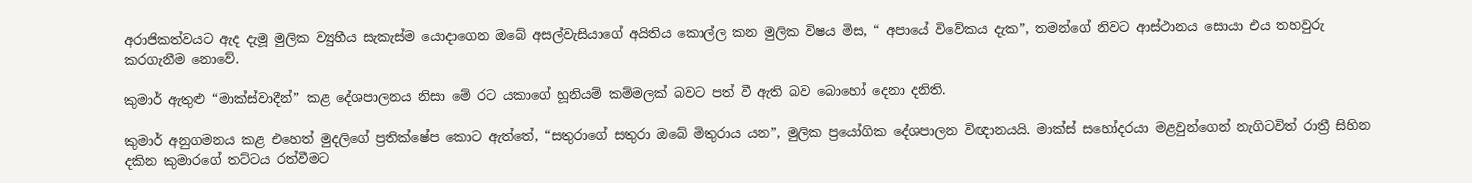අරාජිකත්වයට ඇද දැමූ මුලික ව්‍යුහීය සැකැස්ම යොදාගෙන ඔබේ අසල්වැසියාගේ අයිතිය කොල්ල කන මුලික විෂය මිස, “ අපායේ විවේකය දැක”, තමන්ගේ නිවට ආස්ථානය සොයා එය තහවුරු කරගැනීම නොවේ.

කුමාර් ඇතුළු “මාක්ස්වාදීන්” කළ දේශපාලනය නිසා මේ රට යකාගේ හූනියම් කම්මලක් බවට පත් වී ඇති බව බොහෝ දෙනා දනිති.

කුමාර් අනුගමනය කළ එහෙත් මුදලිගේ ප්‍රතික්ෂේප කොට ඇත්තේ, “සතුරාගේ සතුරා ඔබේ මිතුරාය යන”, මුලික ප්‍රයෝගික දේශපාලන විඥානයයි. මාක්ස් සහෝදරයා මළවුන්ගෙන් නැගිටවිත් රාත්‍රී සිහින දකින කුමාරගේ තට්ටය රත්වීමට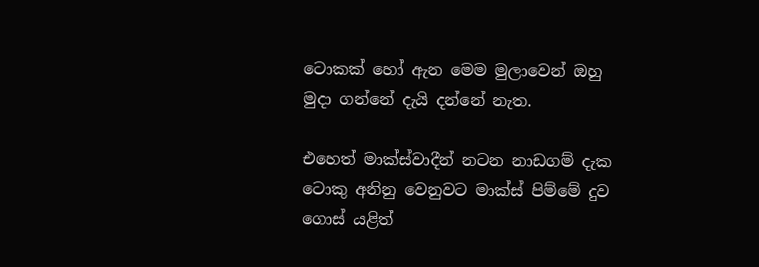ටොකක් හෝ ඇන මෙම මුලාවෙන් ඔහු මුදා ගන්නේ දැයි දන්නේ නැත.

එහෙත් මාක්ස්වාදීන් නටන නාඩගම් දැක ටොකු අනිනු වෙනුවට මාක්ස් පිම්මේ දුව ගොස් යළිත්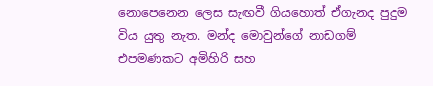නොපෙනෙන ලෙස සැඟවී ගියහොත් ඒගැනද පුදුම විය යුතු නැත. මන්ද මොවුන්ගේ නාඩගම් එපමණකට අමිහිරි සහ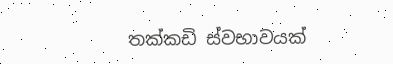තක්කඩි ස්වභාවයක්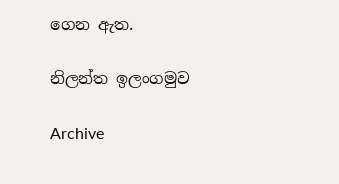ගෙන ඇත.

නිලන්ත ඉලංගමුව

Archive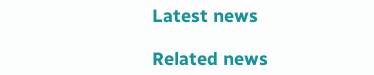Latest news

Related news